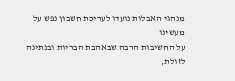מנהגי האבלות נועדו לעריכת חשבון נפש על מעשינו
על החשיבות הרבה שבאהבת הבריות ובנתינה לזולת,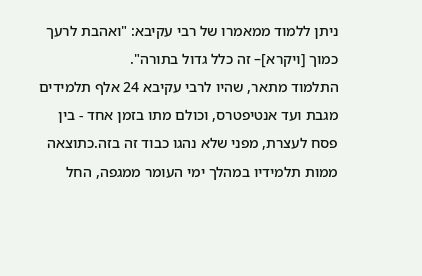ניתן ללמוד ממאמרו של רבי עקיבא: "ואהבת לרעך כמוך [ויקרא]– זה כלל גדול בתורה".
התלמוד מתאר, שהיו לרבי עקיבא 24 אלף תלמידים מגבת ועד אנטיפטרס, וכולם מתו בזמן אחד - בין פסח לעצרת, מפני שלא נהגו כבוד זה בזה.כתוצאה ממות תלמידיו במהלך ימי העומר ממגפה, החל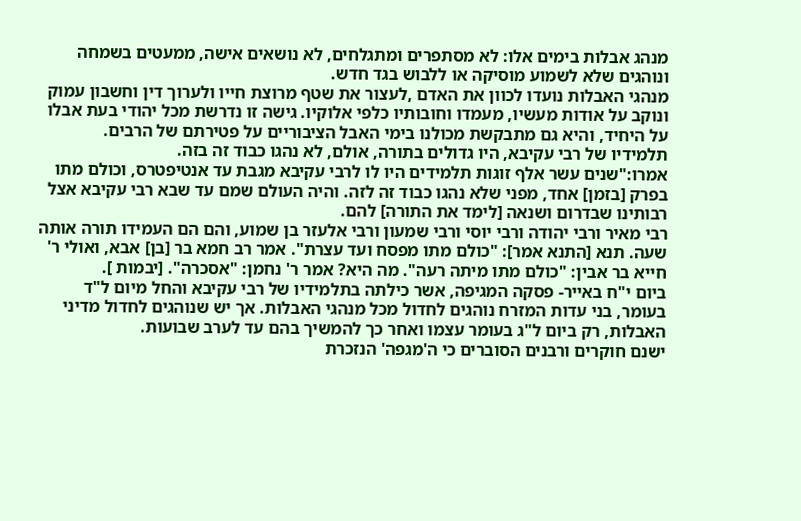מנהג אבלות בימים אלו: לא מסתפרים ומתגלחים, לא נושאים אישה, ממעטים בשמחה ונוהגים שלא לשמוע מוסיקה או ללבוש בגד חדש.
מנהגי האבלות נועדו לכוון את האדם ,לעצור את שטף מרוצת חייו ולערוך דין וחשבון עמוק ונוקב על אודות מעשיו, מעמדו וחובותיו כלפי אלוקיו. גישה זו נדרשת מכל יהודי בעת אבלו על היחיד, והיא גם מתבקשת מכולנו בימי האבל הציבוריים על פטירתם של הרבים.
תלמידיו של רבי עקיבא, היו גדולים בתורה, אולם, לא נהגו כבוד זה בזה.
אמרו:"שנים עשר אלף זוגות תלמידים היו לו לרבי עקיבא מגבת עד אנטיפטרס, וכולם מתו בפרק [בזמן] אחד, מפני שלא נהגו כבוד זה לזה. והיה העולם שמם עד שבא רבי עקיבא אצל רבותינו שבדרום ושנאה [לימד את התורה] להם.
רבי מאיר ורבי יהודה ורבי יוסי ורבי שמעון ורבי אלעזר בן שמוע, והם הם העמידו תורה אותה שעה. תנא [התנא אמר]: "כולם מתו מפסח ועד עצרת". אמר רב חמא בר [בן] אבא, ואולי ר' חייא בר אבין: "כולם מתו מיתה רעה". מה היא? אמר ר' נחמן: "אסכרה". [יבמות ].
ביום י"ח באייר- פסקה המגיפה, אשר כילתה בתלמידיו של רבי עקיבא והחל מיום ל"ד בעומר, בני עדות המזרח נוהגים לחדול מכל מנהגי האבלות. אך יש שנוהגים לחדול מדיני האבלות, רק ביום ל"ג בעומר עצמו ואחר כך להמשיך בהם עד לערב שבועות.
ישנם חוקרים ורבנים הסוברים כי ה'מגפה' הנזכרת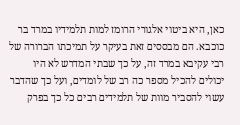כאן, היא ביטוי אלגורי הרומז למות תלמידיו במרד בר כוכבא. הם מבססים זאת בעיקר על תמיכתו הברורה של רבי עקיבא במרד זה, על כך שבתי המדרש לא היו יכולים להכיל מספר כה רב של לומדים, ועל כך שהדבר עשוי להסביר מוות של תלמידים רבים כל כך בפרק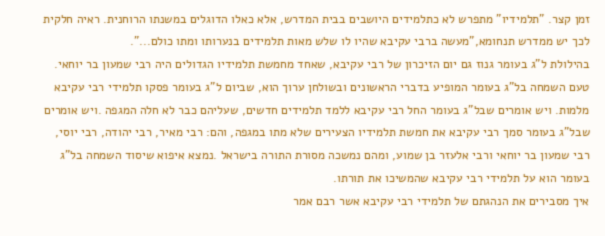זמן קצר. "תלמידיו" מתפרש לא כתלמידים היושבים בבית המדרש, אלא כאלו הדוגלים במשנתו הרוחנית. ראיה חלקית לכך יש ממדרש תנחומא,"מעשה ברבי עקיבא שהיו לו שלש מאות תלמידים בנערותו ומתו כולם...".
בהילולת ל"ג בעומר גנוז גם יום הזיכרון של רבי עקיבא, שאחד מחמשת תלמידיו הגדולים היה רבי שמעון בר יוחאי.
טעם השמחה בל"ג בעומר המופיע בדברי הראשונים ובשולחן ערוך הוא, שביום ל"ג בעומר פסקו תלמידי רבי עקיבא מלמות. ויש אומרים שבל"ג בעומר החל רבי עקיבא ללמד תלמידים חדשים, שעליהם כבר לא חלה המגפה .ויש אומרים שבל"ג בעומר סמך רבי עקיבא את חמשת תלמידיו הצעירים שלא מתו במגפה, והם: רבי מאיר, רבי יהודה, רבי יוסי, רבי שמעון בר יוחאי ורבי אלעזר בן שמוע, ומהם נמשכה מסורת התורה בישראל .נמצא איפוא שיסוד השמחה בל"ג בעומר הוא על תלמידי רבי עקיבא שהמשיכו את תורתו.
איך מסבירים את הנהגתם של תלמידי רבי עקיבא אשר רבם אמר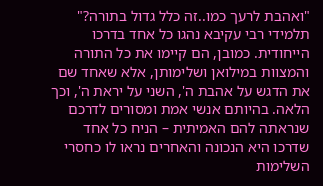"ואהבת לרעך כמו..זה כלל גדול בתורה?"
תלמידי רבי עקיבא נהגו כל אחד בדרכו הייחודית. כמובן, הם קיימו את כל התורה והמצוות במילואן ושלימותן, אלא שאחד שם את הדגש על אהבת ה', השני על יראת ה', וכך הלאה. בהיותם אנשי אמת ומסורים לדרכם שנראתה להם האמיתית – הניח כל אחד שדרכו היא הנכונה והאחרים נראו לו כחסרי השלימות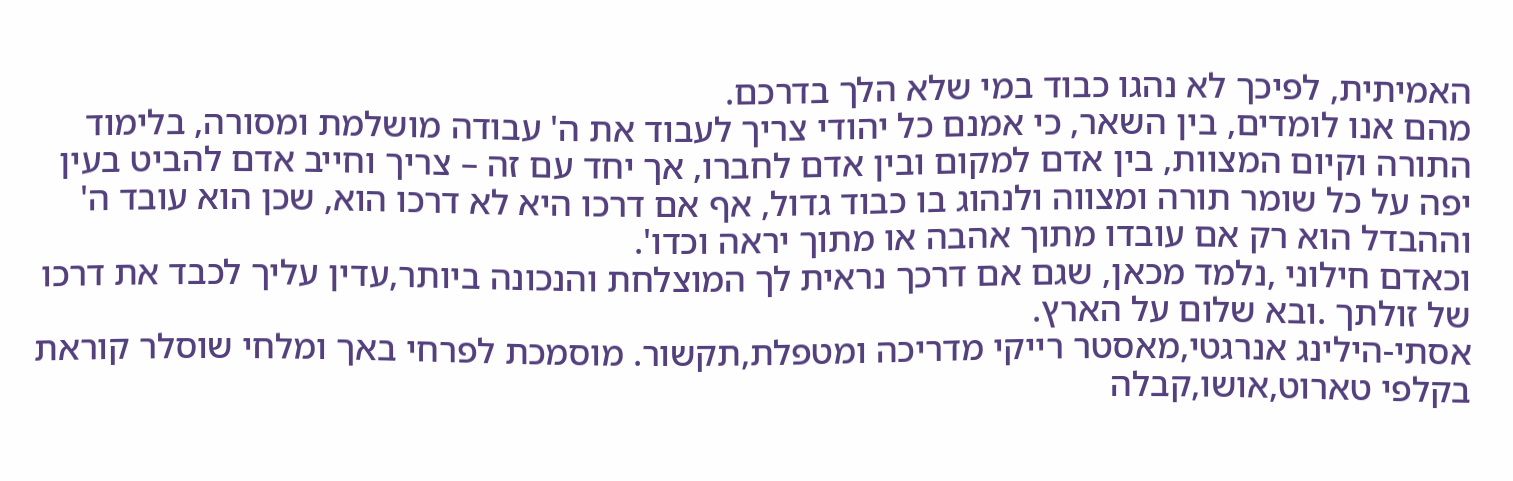האמיתית, לפיכך לא נהגו כבוד במי שלא הלך בדרכם.
מהם אנו לומדים, בין השאר, כי אמנם כל יהודי צריך לעבוד את ה' עבודה מושלמת ומסורה, בלימוד התורה וקיום המצוות, בין אדם למקום ובין אדם לחברו, אך יחד עם זה – צריך וחייב אדם להביט בעין יפה על כל שומר תורה ומצווה ולנהוג בו כבוד גדול, אף אם דרכו היא לא דרכו הוא, שכן הוא עובד ה' וההבדל הוא רק אם עובדו מתוך אהבה או מתוך יראה וכדו'.
וכאדם חילוני ,נלמד מכאן, שגם אם דרכך נראית לך המוצלחת והנכונה ביותר,עדין עליך לכבד את דרכו של זולתך .ובא שלום על הארץ.
אסתי-הילינג אנרגטי,מאסטר רייקי מדריכה ומטפלת,תקשור. מוסמכת לפרחי באך ומלחי שוסלר קוראת בקלפי טארוט,אושו,קבלה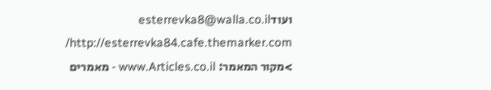ועודesterrevka8@walla.co.il http://esterrevka84.cafe.themarker.com/
>מקור המאמר: www.Articles.co.il - מאמרים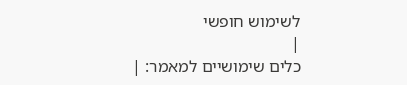לשימוש חופשי
|
כלים שימושיים למאמר: |